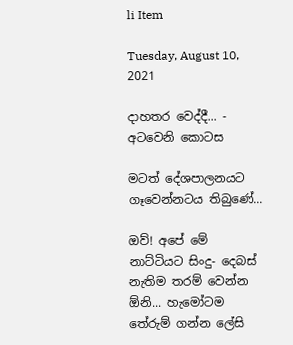li Item

Tuesday, August 10, 2021

දාහතර වෙද්දී... - අටවෙනි කොටස

මටත් දේශපාලනයට ගෑවෙන්නටය තිබුණේ...

ඔව්! අපේ මේ නාට්ටියට සිංදු- දෙබස් නැතිම තරම් වෙන්න ඕනි... හැමෝටම තේරුම් ගන්න ලේසි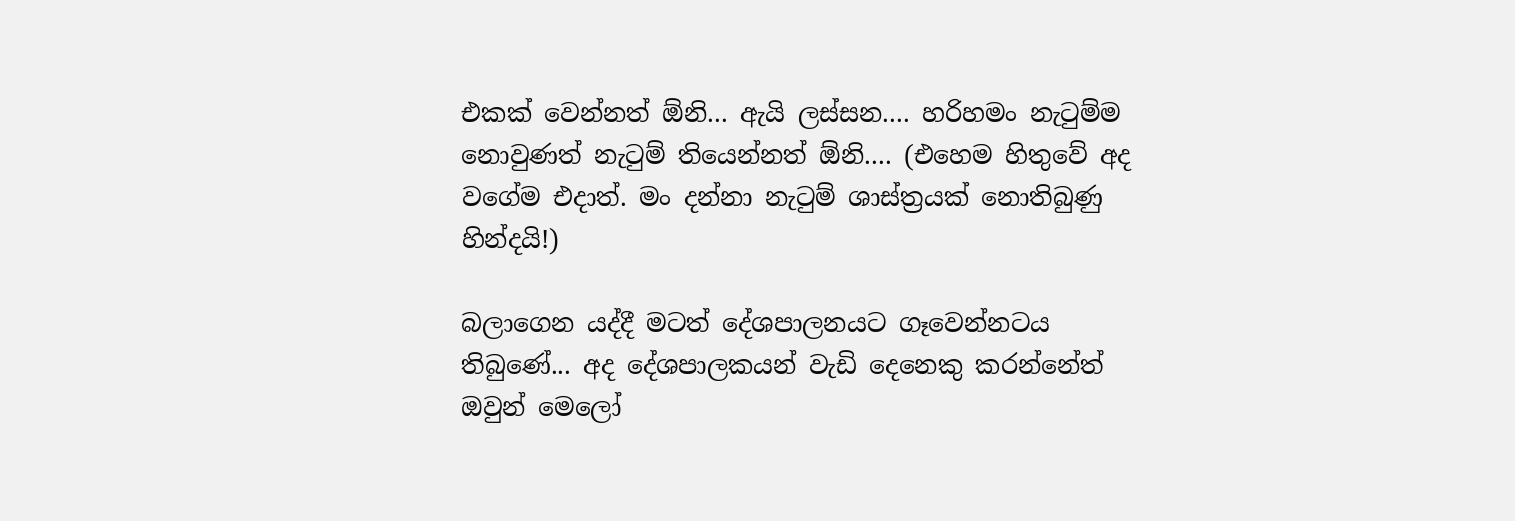එකක් වෙන්නත් ඕනි... ඇයි ලස්සන.... හරිහමං නැටුම්ම නොවුණත් නැටුම් තියෙන්නත් ඕනි.... (එහෙම හිතුවේ අද වගේම එදාත්. මං දන්නා නැටුම් ශාස්ත්‍රයක් නොතිබුණු හින්දයි!)

බලාගෙන යද්දී මටත් දේශපාලනයට ගෑවෙන්නටය තිබුණේ... අද දේශපාලකයන් වැඩි දෙනෙකු කරන්නේත් ඔවුන් මෙලෝ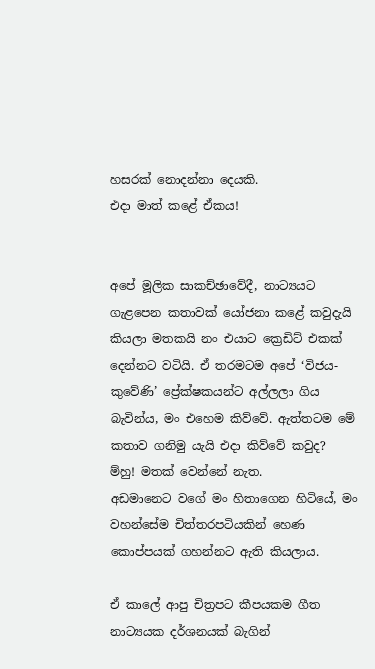හසරක් නොදන්නා දෙයකි.
එදා මාත් කළේ ඒකය!


අපේ මූලික සාකච්ඡාවේදී, නාට්‍යයට ගැළපෙන කතාවක් යෝජනා කළේ කවුදැයි කියලා මතකයි නං එයාට ක්‍රෙඩිට් එකක් දෙන්නට වටියි. ඒ තරමටම අපේ ‘විජය-කුවේණි’ ප්‍රේක්ෂකයන්ට අල්ලලා ගිය බැවින්ය, මං එහෙම කිව්වේ. ඇත්තටම මේ කතාව ගනිමු යැයි එදා කිව්වේ කවුද?
ම්හු! මතක් වෙන්නේ නැත.
අඩමානෙට වගේ මං හිතාගෙන හිටියේ, මං වහන්සේම චිත්තරපටියකින් හෙණ කොප්පයක් ගහන්නට ඇති කියලාය.

ඒ කාලේ ආපු චිත්‍රපට කීපයකම ගීත නාට්‍යයක දර්ශනයක් බැගින්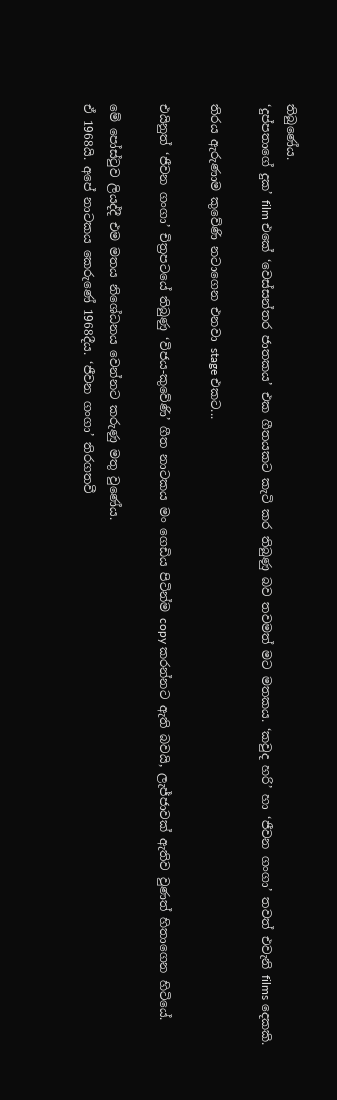තිබුණේය.
‘දුප්පතාගේ දුක’ film එකේ ‘වෙස්සන්තර ජාතකය’ එක ගීතයකට කැටි කර තිබුණු බව තවමත් මට මතකය. ‘කවුද හරි’ හා ‘ජීවන ගංගා’ තවත් එවැනි films දෙකකි.

තිරය ඇරුණාම කුවේණි නටාගෙන එනවා stage එකට...

එයිනුත් ‘ජීවන ගංගා’ චිත්‍රපටයේ තිබුණු ‘විජය-කුවේණි’ ගීත නාටකය මං ගෙඩිය පිටින්ම copy කරන්නට ඇති බවයි, ලැජ්ජාවක් ඇතිව වුණත් හිතාගෙන හිටියේ.

මේ පෝස්ටුව ලියද්දී එම මතය නිශේධනය වෙන්නට කරුණු මතු වුණේය.
ඒ 1968යි. අපේ නාටකය කෙරුණේ 1968දීය. ‘ජීවන ගංගා’ තිරගතවී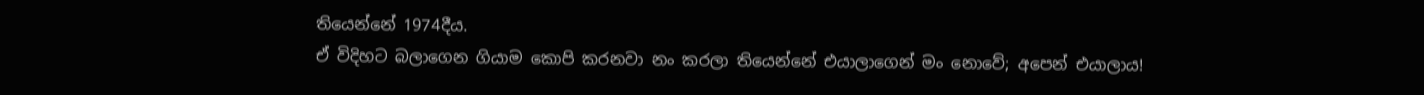තියෙන්නේ 1974දීය.
ඒ විදිහට බලාගෙන ගියාම කොපි කරනවා නං කරලා තියෙන්නේ එයාලාගෙන් මං නොවේ; අපෙන් එයාලාය!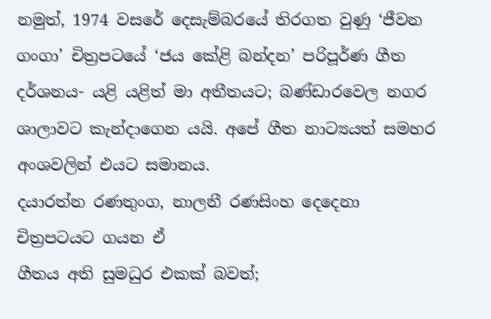නමුත්, 1974 වසරේ දෙසැම්බරයේ තිරගත වුණු ‘ජීවන ගංගා’ චිත්‍රපටයේ ‘ජය කේළි බන්දන’ පරිපූර්ණ ගීත දර්ශනය- යළි යළිත් මා අතීතයට; බණ්ඩාරවෙල නගර ශාලාවට කැන්දාගෙන යයි. අපේ ගීත නාට්‍යයත් සමහර අංශවලින් එයට සමානය.
දයාරත්න රණතුංග, නාලනී රණසිංහ දෙදෙනා චිත්‍රපටයට ගයන ඒ
ගීතය අති සුමධුර එකක් බවත්;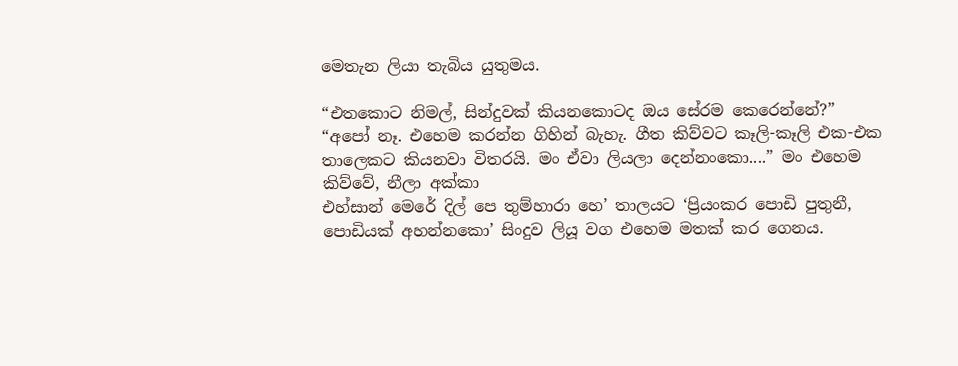මෙතැන ලියා තැබිය යුතුමය.

“එතකොට නිමල්, සින්දුවක් කියනකොටද ඔය සේරම කෙරෙන්නේ?”
“අපෝ නෑ. එහෙම කරන්න ගිහින් බැහැ. ගීත කිව්වට කෑලි-කෑලි එක-එක තාලෙකට කියනවා විතරයි. මං ඒවා ලියලා දෙන්නංකො....” මං එහෙම කිව්වේ, නීලා අක්කා
එහ්සාන් මෙරේ දිල් පෙ තුම්හාරා හෙ’ තාලයට ‘ප්‍රියංකර පොඩි පුතුනී, පොඩියක් අහන්නකො’ සිංදුව ලියූ වග එහෙම මතක් කර ගෙනය.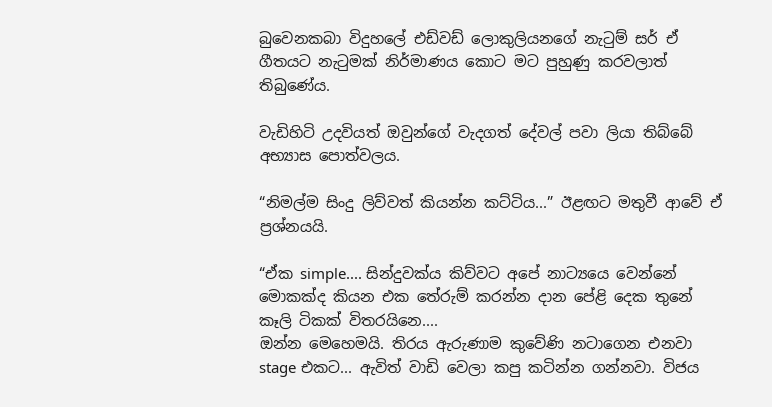බුවෙනකබා විදුහලේ එඩ්වඩ් ලොකුලියනගේ නැටුම් සර් ඒ ගීතයට නැටුමක් නිර්මාණය කොට මට පුහුණු කරවලාත් තිබුණේය.

වැඩිහිටි උදවියත් ඔවුන්ගේ වැදගත් දේවල් පවා ලියා තිබ්බේ අභ්‍යාස පොත්වලය.

“නිමල්ම සිංදු ලිව්වත් කියන්න කට්ටිය...” ඊළඟට මතුවී ආවේ ඒ ප්‍රශ්නයයි.

“ඒක simple.... සින්දුවක්ය කිව්වට අපේ නාට්‍යයෙ වෙන්නේ මොකක්ද කියන එක තේරුම් කරන්න දාන පේළි දෙක තුනේ කෑලි ටිකක් විතරයිනෙ....
ඔන්න මෙහෙමයි. තිරය ඇරුණාම කුවේණි නටාගෙන එනවා stage එකට... ඇවිත් වාඩි වෙලා කපු කටින්න ගන්නවා. විජය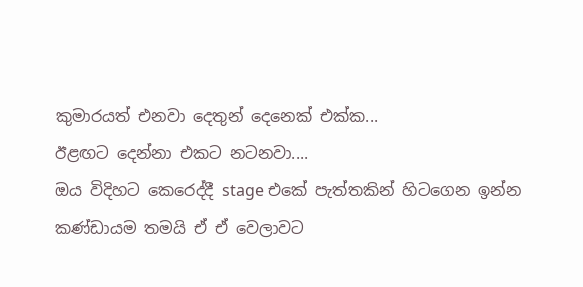කුමාරයත් එනවා දෙතුන් දෙනෙක් එක්ක...
ඊළඟට දෙන්නා එකට නටනවා....
ඔය විදිහට කෙරෙද්දී stage එකේ පැත්තකින් හිටගෙන ඉන්න කණ්ඩායම තමයි ඒ ඒ වෙලාවට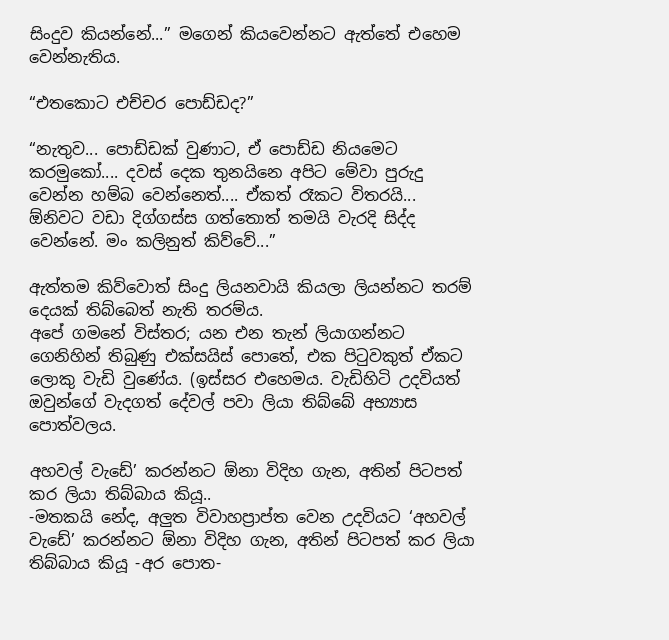සිංදුව කියන්නේ...” මගෙන් කියවෙන්නට ඇත්තේ එහෙම වෙන්නැතිය.

“එතකොට එච්චර පොඩ්ඩද?”

“නැතුව... පොඩ්ඩක් වුණාට, ඒ පොඩ්ඩ නියමෙට කරමුකෝ.... දවස් දෙක තුනයිනෙ අපිට මේවා පුරුදු වෙන්න හම්බ වෙන්නෙත්.... ඒකත් රෑකට විතරයි... ඕනිවට වඩා දිග්ගස්ස ගත්තොත් තමයි වැරදි සිද්ද වෙන්නේ. මං කලිනුත් කිව්වේ...”

ඇත්තම කිව්වොත් සිංදු ලියනවායි කියලා ලියන්නට තරම් දෙයක් තිබ්බෙත් නැති තරම්ය.
අපේ ගමනේ විස්තර; යන එන තැන් ලියාගන්නට ගෙනිහින් තිබුණු එක්සයිස් පොතේ, එක පිටුවකුත් ඒකට ලොකු වැඩි වුණේය. (ඉස්සර එහෙමය. වැඩිහිටි උදවියත් ඔවුන්ගේ වැදගත් දේවල් පවා ලියා තිබ්බේ අභ්‍යාස පොත්වලය.

අහවල් වැඩේ’ කරන්නට ඕනා විදිහ ගැන, අතින් පිටපත් කර ලියා තිබ්බාය කියූ..
-මතකයි නේද, අලුත විවාහප්‍රාප්ත වෙන උදවියට ‘අහවල් වැඩේ’ කරන්නට ඕනා විදිහ ගැන, අතින් පිටපත් කර ලියා තිබ්බාය කියූ -අර පොත-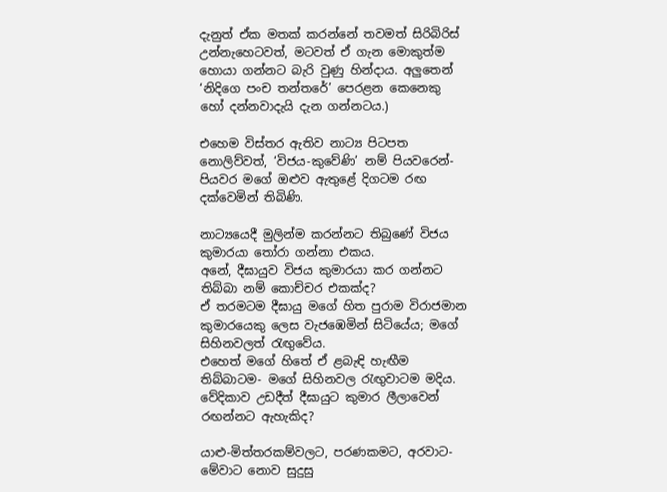දැනුත් ඒක මතක් කරන්නේ තවමත් සිරිබිරිස් උන්නැහෙටවත්, මටවත් ඒ ගැන මොකුත්ම හොයා ගන්නට බැරි වුණු හින්දාය. අලුතෙන් ‘නිදිගෙ පංච තන්තරේ’ පෙරළන කෙනෙකු හෝ දන්නවාදැයි දැන ගන්නටය.)

එහෙම විස්තර ඇතිව නාට්‍ය පිටපත නොලිව්වත්, ‘විජය-කුවේණි’ නම් පියවරෙන්- පියවර මගේ ඔළුව ඇතුළේ දිගටම රඟ දක්වෙමින් තිබිණි.

නාට්‍යයෙදී මුලින්ම කරන්නට තිබුණේ විජය කුමාරයා තෝරා ගන්නා එකය.
අනේ, දීඝායුව විජය කුමාරයා කර ගන්නට තිබ්බා නම් කොච්චර එකක්ද?
ඒ තරමටම දීඝායු මගේ හිත පුරාම විරාජමාන කුමාරයෙකු ලෙස වැජඹෙමින් සිටියේය; මගේ සිහිනවලත් රැඟුවේය.
එහෙත් මගේ හිතේ ඒ ළබැඳි හැඟීම තිබ්බාටම- මගේ සිහිනවල රැඟුවාටම මදිය.
වේදිකාව උඩදීත් දීඝායුට කුමාර ලීලාවෙන් රඟන්නට ඇහැකිද?

යාළු-මිත්තරකම්වලට, පරණකමට, අරවාට-මේවාට නොව සුදුසු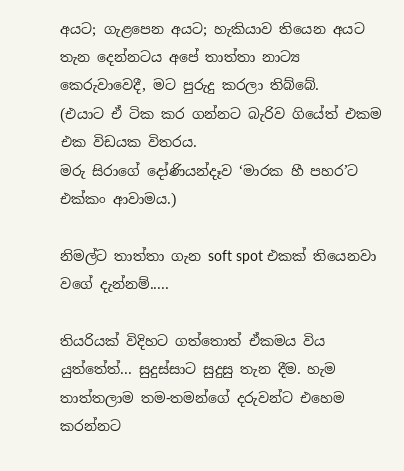අයට; ගැළපෙන අයට; හැකියාව තියෙන අයට තැන දෙන්නටය අපේ තාත්තා නාට්‍ය කෙරුවාවෙදී, මට පුරුදු කරලා තිබ්බේ.
(එයාට ඒ ටික කර ගන්නට බැරිව ගියේත් එකම එක විඩයක විතරය.
මරු සිරාගේ දෝණියන්දෑව ‘මාරක හී පහර’ට එක්කං ආවාමය.)

නිමල්ට තාත්තා ගැන soft spot එකක් තියෙනවා වගේ දැන්නම්.....

තියරියක් විදිහට ගත්තොත් ඒකමය විය යුත්තේත්... සුදුස්සාට සුදුසු තැන දීම. හැම තාත්තලාම තම-තමන්ගේ දරුවන්ට එහෙම කරන්නට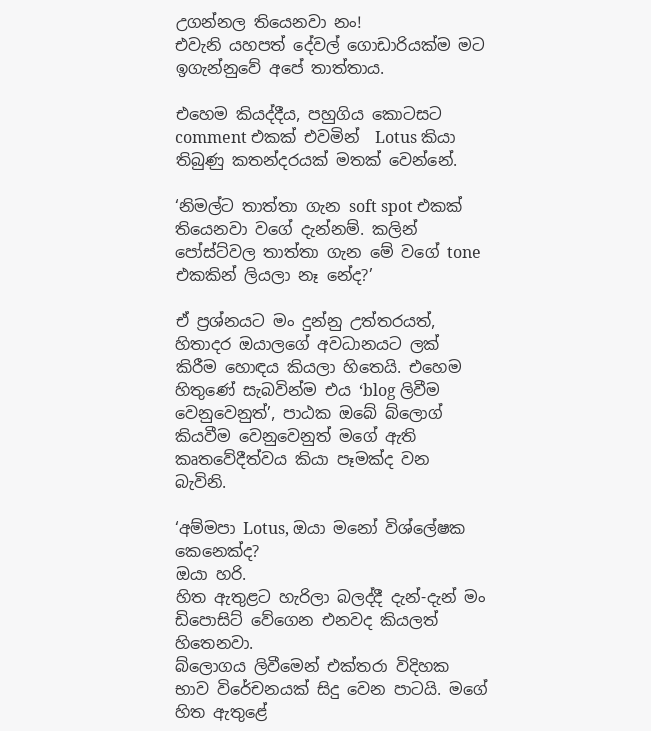උගන්නල තියෙනවා නං!
එවැනි යහපත් දේවල් ගොඩාරියක්ම මට ඉගැන්නුවේ අපේ තාත්තාය.

එහෙම කියද්දීය, පහුගිය කොටසට comment එකක් එවමින්  Lotus කියා තිබුණු කතන්දරයක් මතක් වෙන්නේ.

‘නිමල්ට තාත්තා ගැන soft spot එකක් තියෙනවා වගේ දැන්නම්. කලින් පෝස්ට්වල තාත්තා ගැන මේ වගේ tone එකකින් ලියලා නෑ නේද?’

ඒ ප්‍රශ්නයට මං දුන්නු උත්තරයත්, හිතාදර ඔයාලගේ අවධානයට ලක් කිරීම හොඳය කියලා හිතෙයි. එහෙම හිතුණේ සැබවින්ම එය ‘blog ලිවීම වෙනුවෙනුත්’, පාඨක ඔබේ බ්ලොග් කියවීම වෙනුවෙනුත් මගේ ඇති කෘතවේදීත්වය කියා පෑමක්ද වන බැවිනි.

‘අම්මපා Lotus, ඔයා මනෝ විශ්ලේෂක කෙනෙක්ද?
ඔයා හරි.
හිත ඇතුළට හැරිලා බලද්දී දැන්-දැන් මං ඩිපොසිට් වේගෙන එනවද කියලත් හිතෙනවා.
බ්ලොගය ලිවීමෙන් එක්තරා විදිහක භාව විරේචනයක් සිදු වෙන පාටයි. මගේ හිත ඇතුළේ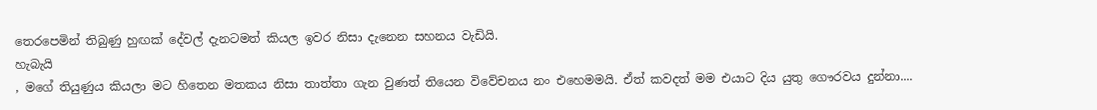තෙරපෙමින් තිබුණු හුඟක් දේවල් දැනටමත් කියල ඉවර නිසා දැනෙන සහනය වැඩියි.
හැබැයි
, මගේ තියුණුය කියලා මට හිතෙන මතකය නිසා තාත්තා ගැන වුණත් තියෙන විවේචනය නං එහෙමමයි. ඒත් කවදත් මම එයාට දිය යුතු ගෞරවය දුන්නා....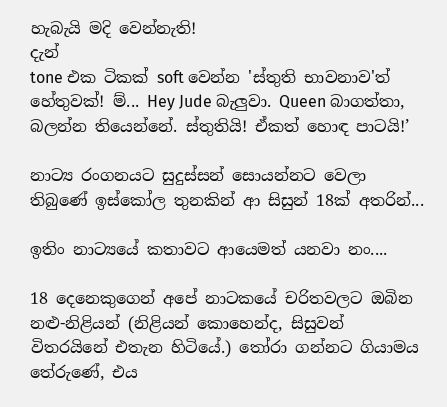හැබැයි මදි වෙන්නැති!
දැන්
tone එක ටිකක් soft වෙන්න 'ස්තුති භාවනාව'ත් හේතුවක්! ම්... Hey Jude බැලුවා. Queen බාගත්තා, බලන්න තියෙන්නේ. ස්තුතියි! ඒකත් හොඳ පාටයි!’

නාට්‍ය රංගනයට සුදුස්සන් සොයන්නට වෙලා තිබුණේ ඉස්කෝල තුනකින් ආ සිසුන් 18ක් අතරින්...

ඉතිං නාට්‍යයේ කතාවට ආයෙමත් යනවා නං....

18 දෙනෙකුගෙන් අපේ නාටකයේ චරිතවලට ඔබින නළු-නිළියන් (නිළියන් කොහෙන්ද, සිසුවන් විතරයිනේ එතැන හිටියේ.) තෝරා ගන්නට ගියාමය තේරුණේ, එය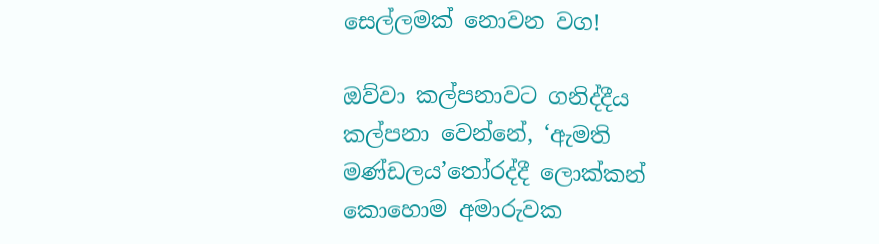සෙල්ලමක් නොවන වග!

ඔව්වා කල්පනාවට ගනිද්දීය කල්පනා වෙන්නේ, ‘ඇමති මණ්ඩලය’තෝරද්දී ලොක්කන් කොහොම අමාරුවක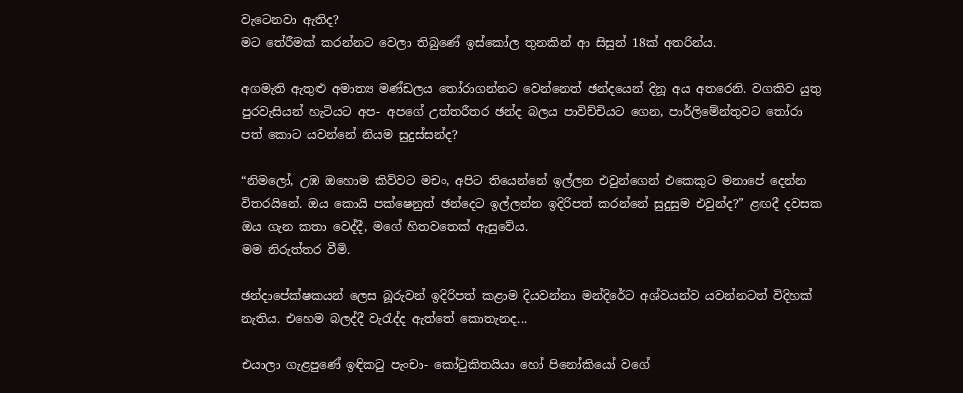වැටෙනවා ඇතිද?
මට තේරීමක් කරන්නට වෙලා තිබුණේ ඉස්කෝල තුනකින් ආ සිසුන් 18ක් අතරින්ය.

අගමැති ඇතුළු අමාත්‍ය මණ්ඩලය තෝරාගන්නට වෙන්නෙත් ඡන්දයෙන් දිනූ අය අතරෙනි. වගකිව යුතු පුරවැසියන් හැටියට අප- අපගේ උත්තරීතර ඡන්ද බලය පාවිච්චියට ගෙන, පාර්ලිමේන්තුවට තෝරා පත් කොට යවන්නේ නියම සුදුස්සන්ද?

“නිමලෝ, උඹ ඔහොම කිව්වට මචං, අපිට තියෙන්නේ ඉල්ලන එවුන්ගෙන් එකෙකුට මනාපේ දෙන්න විතරයිනේ. ඔය කොයි පක්ෂෙනුත් ඡන්දෙට ඉල්ලන්න ඉදිරිපත් කරන්නේ සුදුසුම එවුන්ද?” ළඟදී දවසක ඔය ගැන කතා වෙද්දී, මගේ හිතවතෙක් ඇසුවේය.
මම නිරුත්තර වීමි.

ඡන්දාපේක්ෂකයන් ලෙස බූරුවන් ඉදිරිපත් කළාම දියවන්නා මන්දිරේට අශ්වයන්ව යවන්නටත් විදිහක් නැතිය. එහෙම බලද්දී වැරැද්ද ඇත්තේ කොතැනද...

එයාලා ගැළපුණේ ඉඳිකටු පැංචා- කෝටුකිතයියා හෝ පිනෝකියෝ වගේ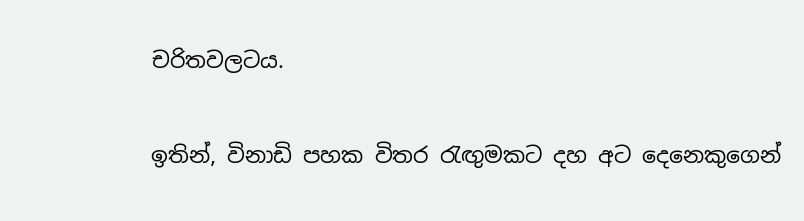චරිතවලටය.

ඉතින්, විනාඩි පහක විතර රැඟුමකට දහ අට දෙනෙකුගෙන්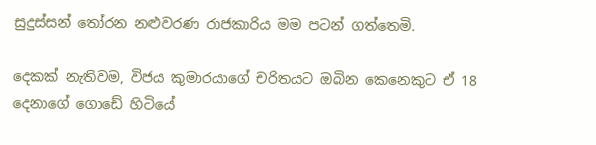සුදුස්සන් තෝරන නළුවරණ රාජකාරිය මම පටන් ගත්තෙමි.

දෙකක් නැතිවම, විජය කුමාරයාගේ චරිතයට ඔබින කෙනෙකුට ඒ 18 දෙනාගේ ගොඩේ හිටියේ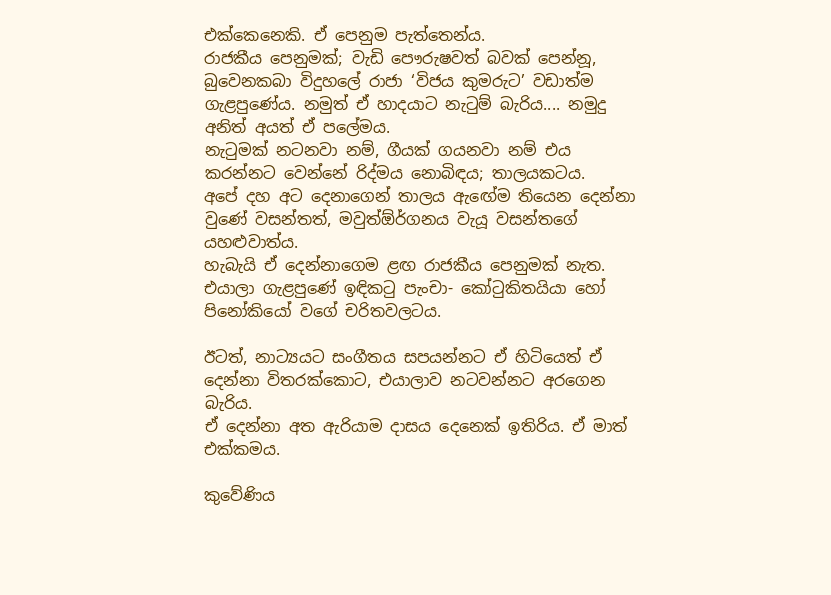එක්කෙනෙකි. ඒ පෙනුම පැත්තෙන්ය.
රාජකීය පෙනුමක්; වැඩි පෞරුෂවත් බවක් පෙන්නූ, බුවෙනකබා විදුහලේ රාජා ‘විජය කුමරුට’ වඩාත්ම ගැළපුණේය. නමුත් ඒ හාදයාට නැටුම් බැරිය.... නමුදු අනිත් අයත් ඒ පලේමය.
නැටුමක් නටනවා නම්, ගීයක් ගයනවා නම් එය කරන්නට වෙන්නේ රිද්මය නොබිඳය; තාලයකටය.
අපේ දහ අට දෙනාගෙන් තාලය ඇඟේම තියෙන දෙන්නා වුණේ වසන්තත්, මවුත්ඕර්ගනය වැයූ වසන්තගේ යහළුවාත්ය.
හැබැයි ඒ දෙන්නාගෙම ළඟ රාජකීය පෙනුමක් නැත. එයාලා ගැළපුණේ ඉඳිකටු පැංචා- කෝටුකිතයියා හෝ පිනෝකියෝ වගේ චරිතවලටය.

ඊටත්, නාට්‍යයට සංගීතය සපයන්නට ඒ හිටියෙත් ඒ දෙන්නා විතරක්කොට, එයාලාව නටවන්නට අරගෙන බැරිය.
ඒ දෙන්නා අත ඇරියාම දාසය දෙනෙක් ඉතිරිය. ඒ මාත් එක්කමය.

කුවේණිය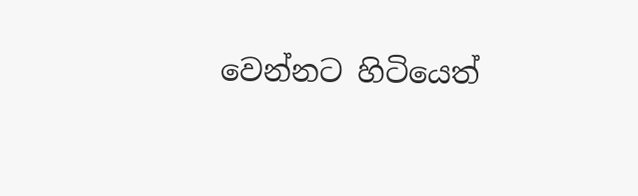වෙන්නට හිටියෙත්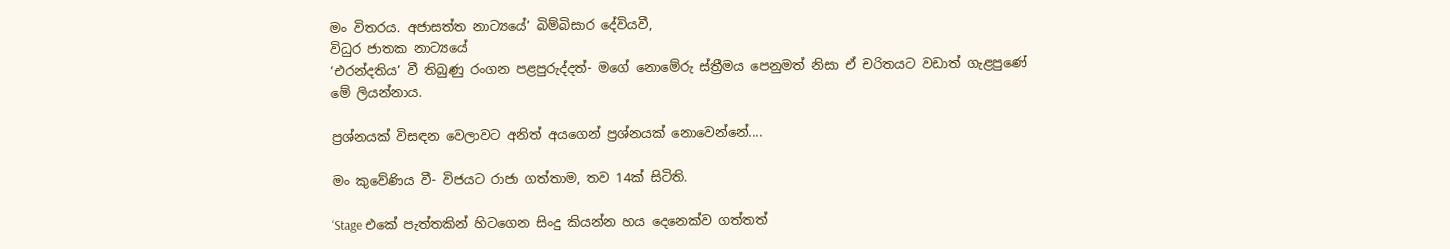මං විතරය. අජාසත්ත නාට්‍යයේ’ බිම්බිසාර දේවියවී,
විධුර ජාතක නාට්‍යයේ
‘එරන්දතිය’ වී තිබුණු රංගන පළපුරුද්දත්- මගේ නොමේරු ස්ත්‍රීමය පෙනුමත් නිසා ඒ චරිතයට වඩාත් ගැළපුණේ මේ ලියන්නාය.

ප්‍රශ්නයක් විසඳන වෙලාවට අනිත් අයගෙන් ප්‍රශ්නයක් නොවෙන්නේ....

මං කුවේණිය වී- විජයට රාජා ගත්තාම, තව 14ක් සිටිති.

‘Stage එකේ පැත්තකින් හිටගෙන සිංදු කියන්න හය දෙනෙක්ව ගත්තත්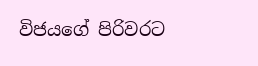විජයගේ පිරිවරට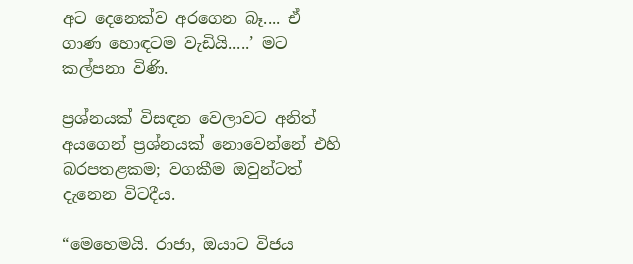අට දෙනෙක්ව අරගෙන බෑ.... ඒ ගාණ හොඳටම වැඩියි.....’ මට කල්පනා විණි.

ප්‍රශ්නයක් විසඳන වෙලාවට අනිත් අයගෙන් ප්‍රශ්නයක් නොවෙන්නේ එහි බරපතළකම; වගකීම ඔවුන්ටත් දැනෙන විටදීය.

“මෙහෙමයි. රාජා, ඔයාට විජය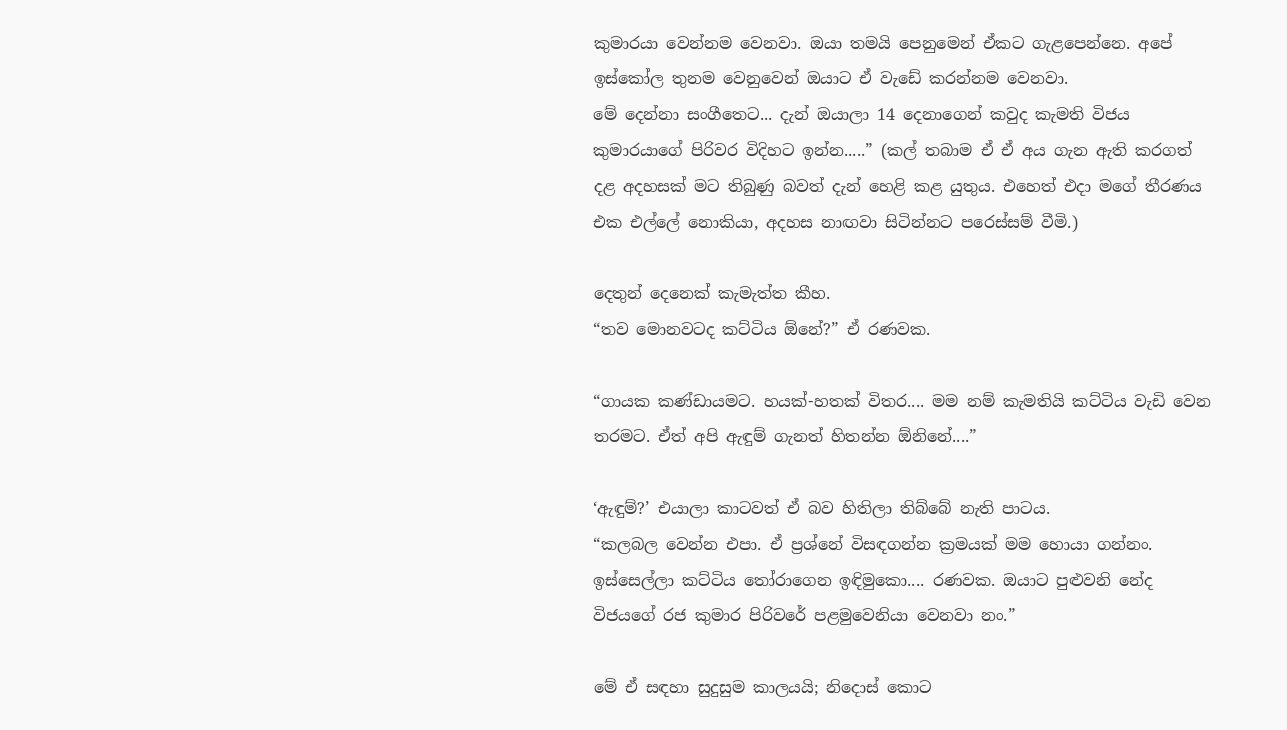කුමාරයා වෙන්නම වෙනවා. ඔයා තමයි පෙනුමෙන් ඒකට ගැළපෙන්නෙ. අපේ ඉස්කෝල තුනම වෙනුවෙන් ඔයාට ඒ වැඩේ කරන්නම වෙනවා.
මේ දෙන්නා සංගීතෙට... දැන් ඔයාලා 14 දෙනාගෙන් කවුද කැමති විජය කුමාරයාගේ පිරිවර විදිහට ඉන්න.....” (කල් තබාම ඒ ඒ අය ගැන ඇති කරගත් දළ අදහසක් මට තිබුණු බවත් දැන් හෙළි කළ යුතුය. එහෙත් එදා මගේ තීරණය එක එල්ලේ නොකියා, අදහස නාඟවා සිටින්නට පරෙස්සම් වීමි.)

දෙතුන් දෙනෙක් කැමැත්ත කීහ.
“තව මොනවටද කට්ටිය ඕනේ?” ඒ රණවක.

“ගායක කණ්ඩායමට. හයක්-හතක් විතර.... මම නම් කැමතියි කට්ටිය වැඩි වෙන තරමට. ඒත් අපි ඇඳුම් ගැනත් හිතන්න ඕනිනේ....”

‘ඇඳුම්?’ එයාලා කාටවත් ඒ බව හිතිලා තිබ්බේ නැති පාටය.
“කලබල වෙන්න එපා. ඒ ප්‍රශ්නේ විසඳගන්න ක්‍රමයක් මම හොයා ගන්නං. ඉස්සෙල්ලා කට්ටිය තෝරාගෙන ඉඳිමුකො.... රණවක. ඔයාට පුළුවනි නේද විජයගේ රජ කුමාර පිරිවරේ පළමුවෙනියා වෙනවා නං.”

මේ ඒ සඳහා සුදුසුම කාලයයි; නිදොස් කොට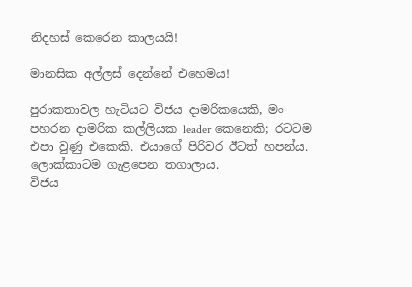නිදහස් කෙරෙන කාලයයි!

මානසික අල්ලස් දෙන්නේ එහෙමය!

පුරාකතාවල හැටියට විජය දාමරිකයෙකි, මං පහරන දාමරික කල්ලියක leader කෙනෙකි; රටටම එපා වුණු එකෙකි. එයාගේ පිරිවර ඊටත් හපන්ය. ලොක්කාටම ගැළපෙන තගාලාය.
විජය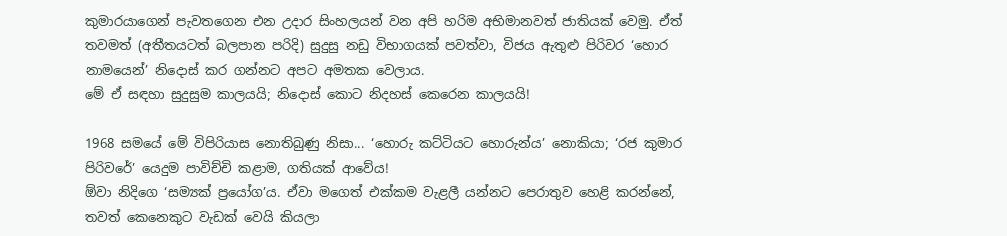කුමාරයාගෙන් පැවතගෙන එන උදාර සිංහලයන් වන අපි හරිම අභිමානවත් ජාතියක් වෙමු. ඒත් තවමත් (අතීතයටත් බලපාන පරිදි) සුදුසු නඩු විභාගයක් පවත්වා, විජය ඇතුළු පිරිවර ‘හොර නාමයෙන්’ නිදොස් කර ගන්නට අපට අමතක වෙලාය.
මේ ඒ සඳහා සුදුසුම කාලයයි; නිදොස් කොට නිදහස් කෙරෙන කාලයයි!

1968 සමයේ මේ විපිරියාස නොතිබුණු නිසා... ‘හොරු කට්ටියට හොරුන්ය’ නොකියා; ‘රජ කුමාර පිරිවරේ’ යෙදුම පාවිච්චි කළාම, ගතියක් ආවේය!
ඕවා නිදිගෙ ‘සම්‍යක් ප්‍රයෝග’ය. ඒවා මගෙත් එක්කම වැළලී යන්නට පෙරාතුව හෙළි කරන්නේ, තවත් කෙනෙකුට වැඩක් වෙයි කියලා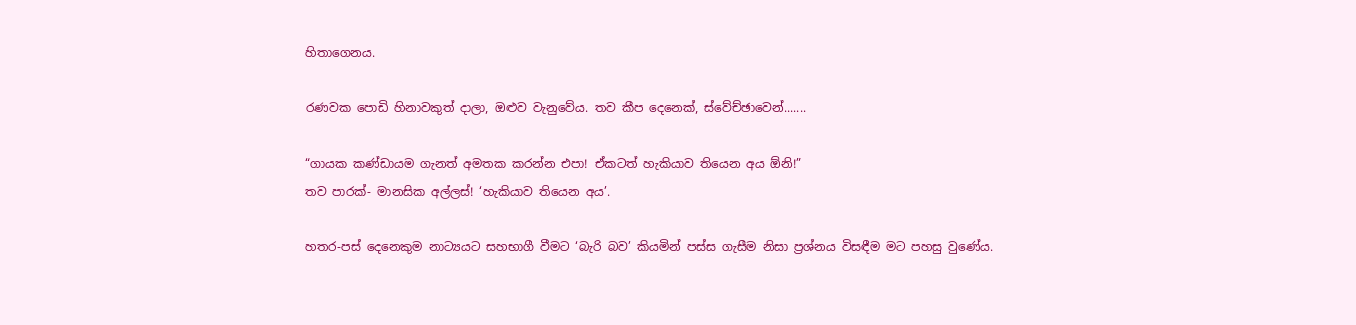හිතාගෙනය.

රණවක පොඩි හිනාවකුත් දාලා, ඔළුව වැනුවේය. තව කීප දෙනෙක්, ස්වේච්ඡාවෙන්.......

“ගායක කණ්ඩායම ගැනත් අමතක කරන්න එපා! ඒකටත් හැකියාව තියෙන අය ඕනි!”
තව පාරක්- මානසික අල්ලස්! ‘හැකියාව තියෙන අය’.

හතර-පස් දෙනෙකුම නාට්‍යයට සහභාගී වීමට ‘බැරි බව’ කියමින් පස්ස ගැසීම නිසා ප්‍රශ්නය විසඳීම මට පහසු වුණේය.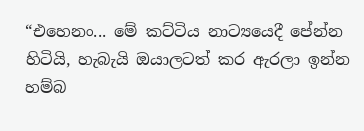“එහෙනං... මේ කට්ටිය නාට්‍යයෙදී පේන්න හිටියි, හැබැයි ඔයාලටත් කර ඇරලා ඉන්න හම්බ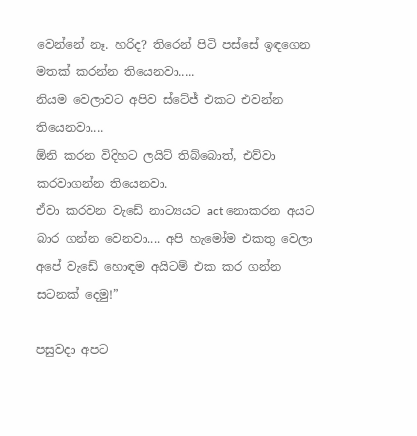වෙන්නේ නෑ. හරිද? තිරෙන් පිටි පස්සේ ඉඳගෙන මතක් කරන්න තියෙනවා.....
නියම වෙලාවට අපිව ස්ටේජ් එකට එවන්න තියෙනවා....
ඕනි කරන විදිහට ලයිට් තිබ්බොත්, එව්වා කරවාගන්න තියෙනවා.
ඒවා කරවන වැඩේ නාට්‍යයට act නොකරන අයට බාර ගන්න වෙනවා.... අපි හැමෝම එකතු වෙලා අපේ වැඩේ හොඳම අයිටම් එක කර ගන්න සටනක් දෙමු!”

පසුවදා අපට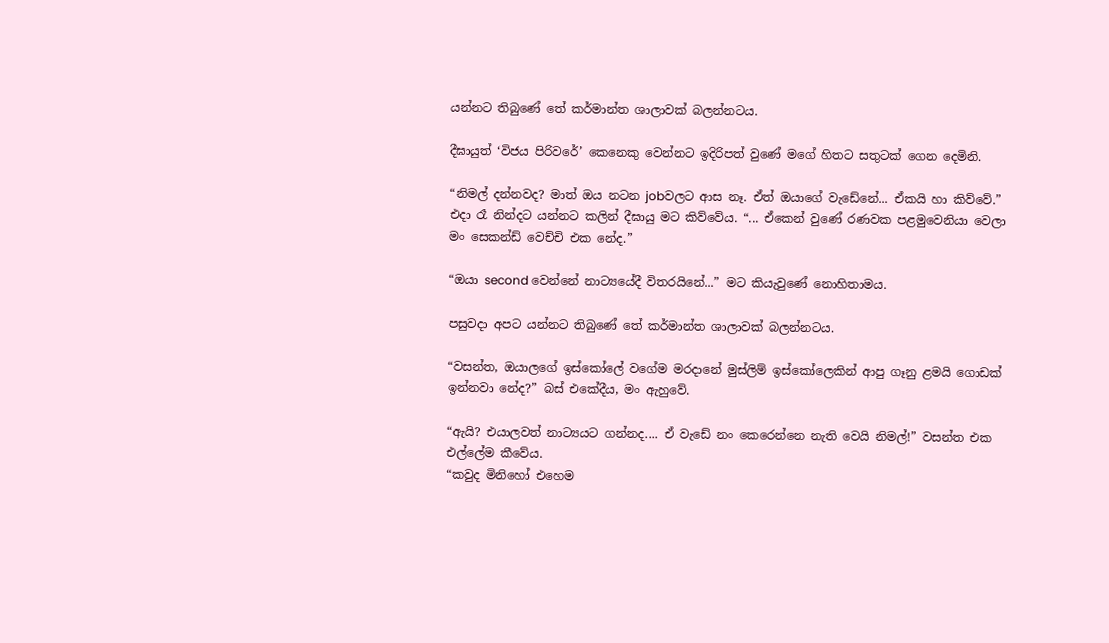යන්නට තිබුණේ තේ කර්මාන්ත ශාලාවක් බලන්නටය.

දීඝායුත් ‘විජය පිරිවරේ’ කෙනෙකු වෙන්නට ඉදිරිපත් වුණේ මගේ හිතට සතුටක් ගෙන දෙමිනි.

“නිමල් දන්නවද? මාත් ඔය නටන jobවලට ආස නෑ. ඒත් ඔයාගේ වැඩේනේ... ඒකයි හා කිව්වේ.” එදා රෑ නින්දට යන්නට කලින් දීඝායු මට කිව්වේය. “... ඒකෙන් වුණේ රණවක පළමුවෙනියා වෙලා මං සෙකන්ඩ් වෙච්චි එක නේද.”

“ඔයා second වෙන්නේ නාට්‍යයේදී විතරයිනේ...” මට කියැවුණේ නොහිතාමය.

පසුවදා අපට යන්නට තිබුණේ තේ කර්මාන්ත ශාලාවක් බලන්නටය.

“වසන්ත, ඔයාලගේ ඉස්කෝලේ වගේම මරදානේ මුස්ලිම් ඉස්කෝලෙකින් ආපු ගෑනු ළමයි ගොඩක් ඉන්නවා නේද?” බස් එකේදීය, මං ඇහුවේ.

“ඇයි? එයාලවත් නාට්‍යයට ගන්නද.... ඒ වැඩේ නං කෙරෙන්නෙ නැති වෙයි නිමල්!” වසන්ත එක එල්ලේම කීවේය.
“කවුද මිනිහෝ එහෙම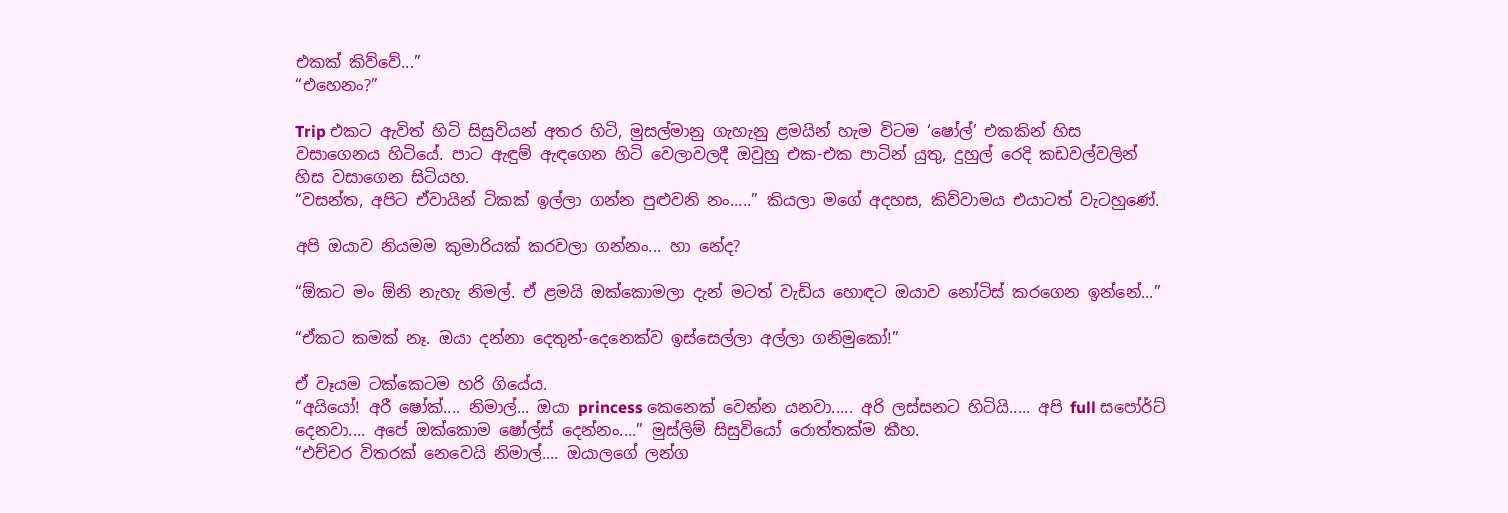එකක් කිව්වේ...”
“එහෙනං?”

Trip එකට ඇවිත් හිටි සිසුවියන් අතර හිටි, මුසල්මානු ගැහැනු ළමයින් හැම විටම ‘ෂෝල්’ එකකින් හිස වසාගෙනය හිටියේ. පාට ඇඳුම් ඇඳගෙන හිටි වෙලාවලදී ඔවුහු එක-එක පාටින් යුතු, දුහුල් රෙදි කඩවල්වලින් හිස වසාගෙන සිටියහ.
“වසන්ත, අපිට ඒවායින් ටිකක් ඉල්ලා ගන්න පුළුවනි නං.....” කියලා මගේ අදහස, කිව්වාමය එයාටත් වැටහුණේ.

අපි ඔයාව නියමම කුමාරියක් කරවලා ගන්නං... හා නේද?

“ඕකට මං ඕනි නැහැ නිමල්. ඒ ළමයි ඔක්කොමලා දැන් මටත් වැඩිය හොඳට ඔයාව නෝටිස් කරගෙන ඉන්නේ...”

“ඒකට කමක් නෑ. ඔයා දන්නා දෙතුන්-දෙනෙක්ව ඉස්සෙල්ලා අල්ලා ගනිමුකෝ!”

ඒ වෑයම ටක්කෙටම හරි ගියේය.
“අයියෝ! අරී ෂෝක්.... නිමාල්... ඔයා princess කෙනෙක් වෙන්න යනවා..... අරි ලස්සනට හිටියි..... අපි full සපෝර්ට් දෙනවා.... අපේ ඔක්කොම ෂෝල්ස් දෙන්නං....” මුස්ලිම් සිසුවියෝ රොත්තක්ම කීහ.
“එච්චර විතරක් නෙවෙයි නිමාල්.... ඔයාලගේ ලන්ග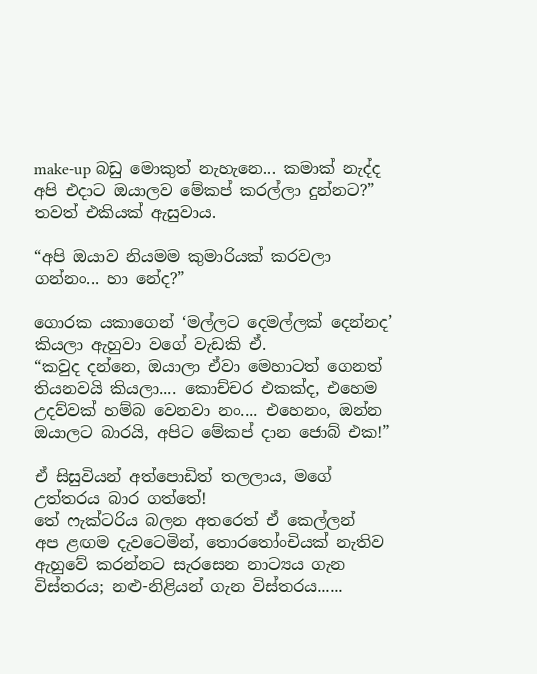make-up බඩු මොකුත් නැහැනෙ... කමාක් නැද්ද අපි එදාට ඔයාලව මේකප් කරල්ලා දුන්නට?” තවත් එකියක් ඇසුවාය.

“අපි ඔයාව නියමම කුමාරියක් කරවලා ගන්නං... හා නේද?”

ගොරක යකාගෙන් ‘මල්ලට දෙමල්ලක් දෙන්නද’ කියලා ඇහුවා වගේ වැඩකි ඒ.
“කවුද දන්නෙ, ඔයාලා ඒවා මෙහාටත් ගෙනත් තියනවයි කියලා.... කොච්චර එකක්ද, එහෙම උදව්වක් හම්බ වෙනවා නං.... එහෙනං, ඔන්න ඔයාලට බාරයි, අපිට මේකප් දාන ජොබ් එක!”

ඒ සිසුවියන් අත්පොඩිත් තලලාය, මගේ උත්තරය බාර ගත්තේ!
තේ ෆැක්ටරිය බලන අතරෙත් ඒ කෙල්ලන්
අප ළඟම දැවටෙමින්, තොරතෝංචියක් නැතිව ඇහුවේ කරන්නට සැරසෙන නාට්‍යය ගැන විස්තරය; නළු-නිළියන් ගැන විස්තරය......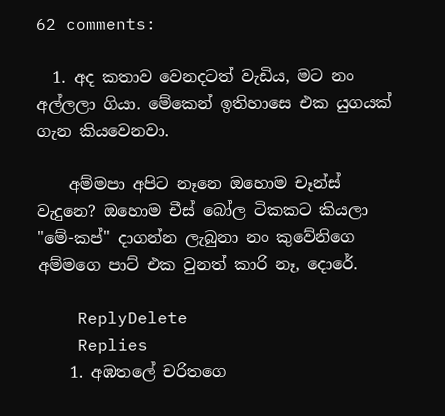62 comments:

  1. අද කතාව වෙනදටත් වැඩිය, මට නං අල්ලලා ගියා. මේකෙන් ඉතිහාසෙ එක යුගයක් ගැන කියවෙනවා.

    අම්මපා අපිට නෑනෙ ඔහොම චෑන්ස් වැදුනෙ? ඔහොම චීස් බෝල ටිකකට කියලා "මේ-කප්" දාගන්න ලැබුනා නං කුවේනිගෙ අම්මගෙ පාට් එක වුනත් කාරි නෑ, දොරේ.

    ReplyDelete
    Replies
    1. අඹතලේ චරිතගෙ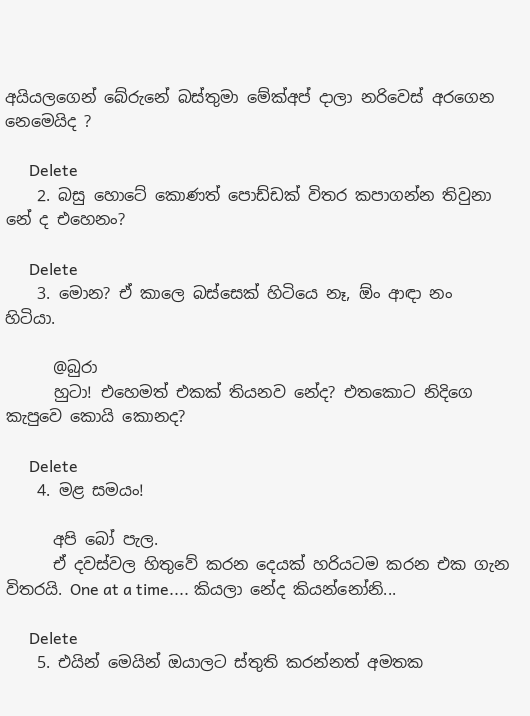අයියලගෙන් බේරුනේ බස්තුමා මේක්අප් දාලා නරිවෙස් අරගෙන නෙමෙයිද ?

      Delete
    2. බසු හොටේ කොණත් පොඩ්ඩක් විතර කපාගන්න තිවුනා නේ ද එහෙනං?

      Delete
    3. මොන? ඒ කාලෙ බස්සෙක් හිටියෙ නෑ, ඕං ආඳා නං හිටියා.

      @බුරා
      හුටා! එහෙමත් එකක් තියනව නේද? එතකොට නිදිගෙ කැපුවෙ කොයි කොනද?

      Delete
    4. මළ සමයං!

      අපි බෝ පැල.
      ඒ දවස්වල හිතුවේ කරන දෙයක් හරියටම කරන එක ගැන විතරයි. One at a time.... කියලා නේද කියන්නෝනි...

      Delete
    5. එයින් මෙයින් ඔයාලට ස්තුති කරන්නත් අමතක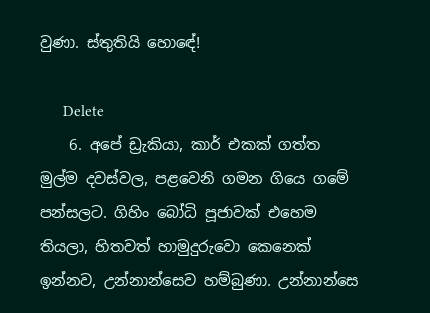වුණා. ස්තුතියි හොඳේ!

      Delete
    6. අපේ ඩ්‍රැකියා, කාර් එකක් ගත්ත මුල්ම දවස්වල, පළවෙනි ගමන ගියෙ ගමේ පන්සලට. ගිහිං බෝධි පූජාවක් එහෙම තියලා, හිතවත් හාමුදුරුවො කෙනෙක් ඉන්නව, උන්නාන්සෙව හම්බුණා. උන්නාන්සෙ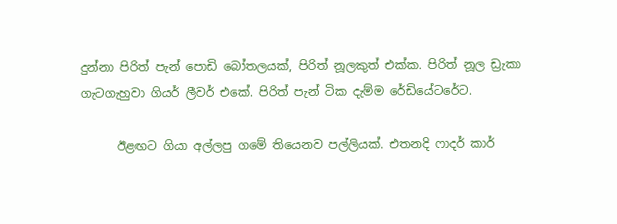දුන්නා පිරිත් පැන් පොඩි බෝතලයක්, පිරිත් නූලකුත් එක්ක. පිරිත් නූල ඩ්‍රැකා ගැටගැහුවා ගියර් ලීවර් එකේ. පිරිත් පැන් ටික දැම්ම රේඩියේටරේට.

      ඊළඟට ගියා අල්ලපු ගමේ තියෙනව පල්ලියක්. එතනදි ෆාදර් කාර්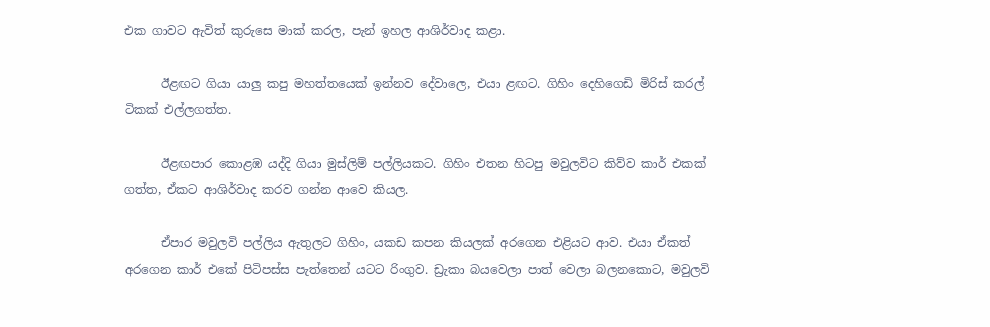එක ගාවට ඇවිත් කුරුසෙ මාක් කරල, පැන් ඉහල ආශිර්වාද කළා.

      ඊළඟට ගියා යාලු කපු මහත්තයෙක් ඉන්නව දේවාලෙ, එයා ළඟට. ගිහිං දෙහිගෙඩි මිරිස් කරල් ටිකක් එල්ලගත්ත.

      ඊළඟපාර කොළඹ යද්දි ගියා මුස්ලිම් පල්ලියකට. ගිහිං එතන හිටපු මවුලවිට කිව්ව කාර් එකක් ගත්ත, ඒකට ආශිර්වාද කරව ගන්න ආවෙ කියල.

      ඒපාර මවුලවි පල්ලිය ඇතුලට ගිහිං, යකඩ කපන කියලක් අරගෙන එළියට ආව. එයා ඒකත් අරගෙන කාර් එකේ පිටිපස්ස පැත්තෙන් යටට රිංගුව. ඩ්‍රැකා බයවෙලා පාත් වෙලා බලනකොට, මවුලවි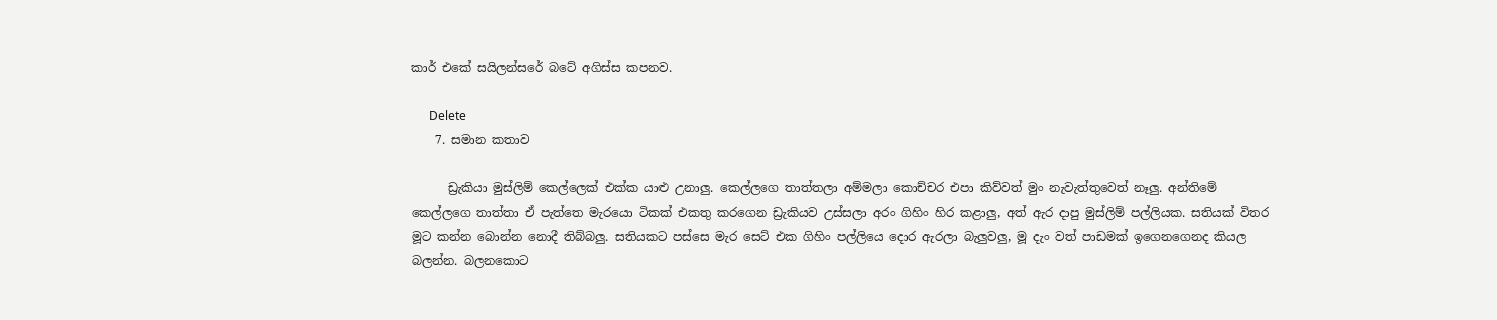කාර් එකේ සයිලන්සරේ බටේ අගිස්ස කපනව.

      Delete
    7. සමාන කතාව

      ඩ්‍රැකියා මුස්ලිම් කෙල්ලෙක් එක්ක යාළු උනාලු. කෙල්ලගෙ තාත්තලා අම්මලා කොච්චර එපා කිව්වත් මුං නැවැත්තුවෙත් නෑලු. අන්තිමේ කෙල්ලගෙ තාත්තා ඒ පැත්තෙ මැරයො ටිකක් එකතු කරගෙන ඩ්‍රැකියව උස්සලා අරං ගිහිං හිර කළාලු, අත් ඇර දාපු මුස්ලිම් පල්ලියක. සතියක් විතර මූට කන්න බොන්න නොදී තිබ්බලු. සතියකට පස්සෙ මැර සෙට් එක ගිහිං පල්ලියෙ දොර ඇරලා බැලුවලු, මූ දැං වත් පාඩමක් ඉගෙනගෙනද කියල බලන්න. බලනකොට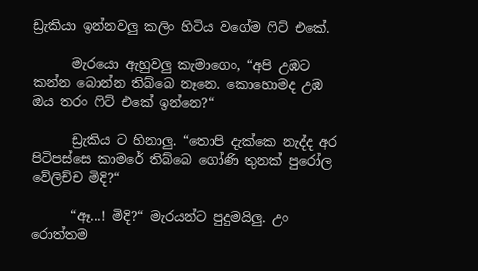ඩ්‍රැකියා ඉන්නවලු කලිං හිටිය වගේම ෆිට් එකේ.

      මැරයො ඇහුවලු කැමාගෙං, “අපි උඹට කන්න බොන්න තිබ්බෙ නෑනෙ. කොහොමද උඹ ඔය තරං ෆිට් එකේ ඉන්නෙ?“

      ඩ්‍රැකිය ට හිනාලු. “තොපි දැක්කෙ නැද්ද අර පිටිපස්සෙ කාමරේ තිබ්බෙ ගෝණි තුනක් පුරෝල වේලිච්ච මිදි?“

      “ඈ...! මිදි?“ මැරයන්ට පුදුමයිලු. උං රොත්තම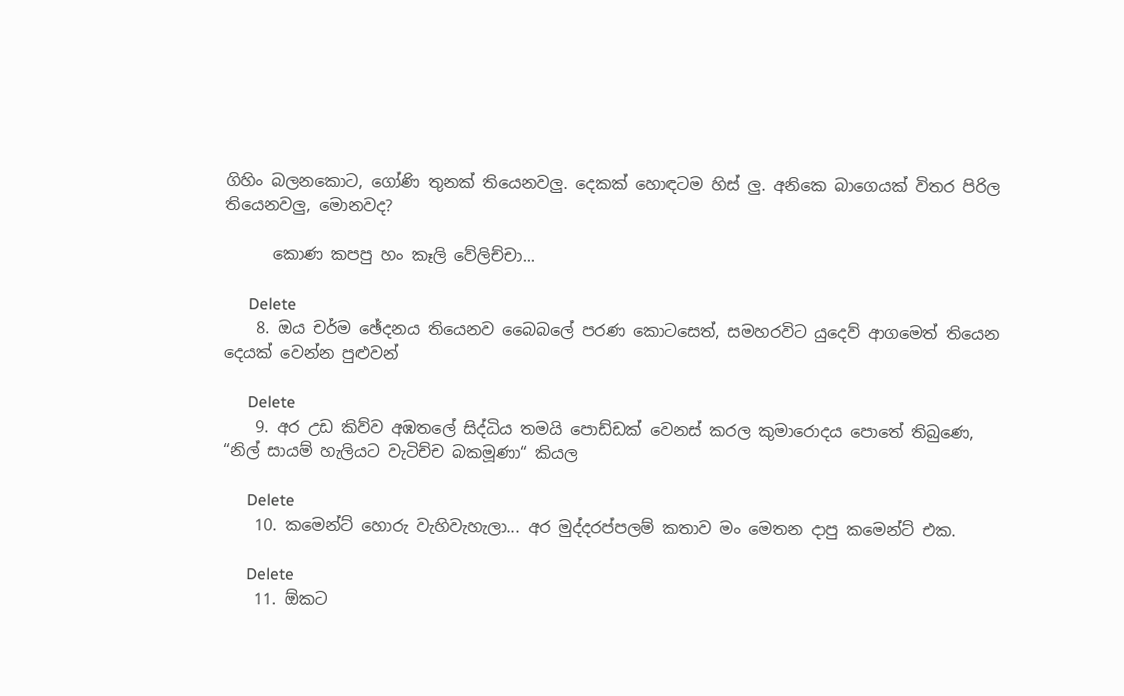ගිහිං බලනකොට, ගෝණි තුනක් තියෙනවලු. දෙකක් හොඳටම හිස් ලු. අනිකෙ බාගෙයක් විතර පිරිල තියෙනවලු, මොනවද?

      කොණ කපපු හං කෑලි වේලිච්චා...

      Delete
    8. ඔය චර්ම ඡේදනය තියෙනව බෛබලේ පරණ කොටසෙත්, සමහරවිට යුදෙව් ආගමෙත් තියෙන දෙයක් වෙන්න පුළුවන්

      Delete
    9. අර උඩ කිව්ව අඹතලේ සිද්ධිය තමයි පොඩ්ඩක් වෙනස් කරල කුමාරොදය පොතේ තිබුණෙ, “නිල් සායම් හැලියට වැටිච්ච බකමූණා“ කියල

      Delete
    10. කමෙන්ට් හොරු වැහිවැහැලා... අර මුද්දරප්පලම් කතාව මං මෙතන දාපු කමෙන්ට් එක.

      Delete
    11. ඕකට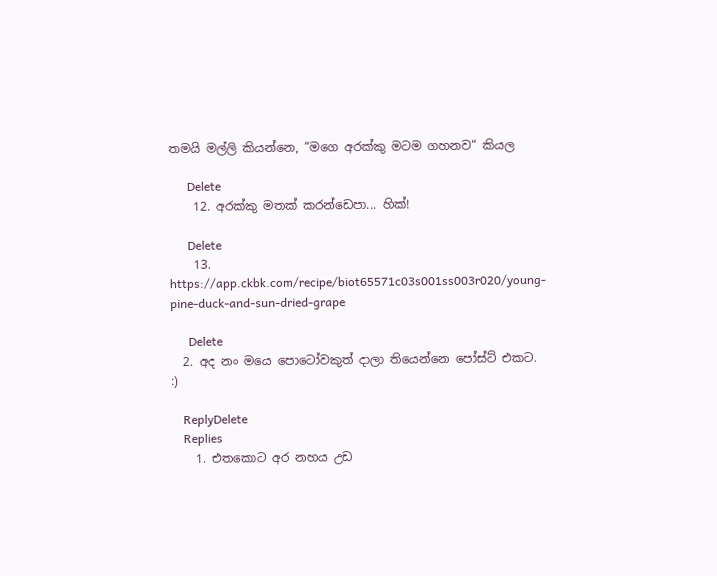තමයි මල්ලි කියන්නෙ, “මගෙ අරක්කු මටම ගහනව“ කියල

      Delete
    12. අරක්කු මතක් කරන්ඩෙපා... හික්!

      Delete
    13. https://app.ckbk.com/recipe/biot65571c03s001ss003r020/young-pine-duck-and-sun-dried-grape

      Delete
  2. අද නං මයෙ පොටෝවකුත් දාලා තියෙන්නෙ පෝස්ට් එකට. :)

    ReplyDelete
    Replies
    1. එතකොට අර නහය උඩ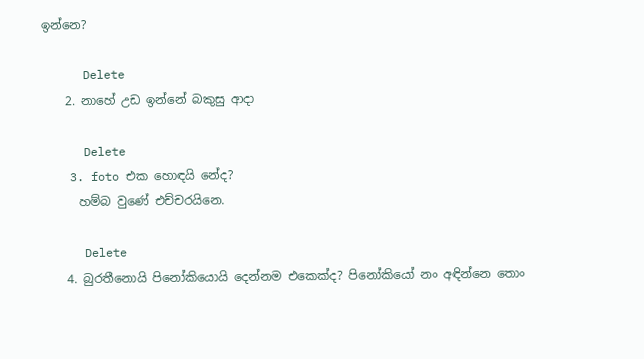ඉන්නෙ?

      Delete
    2. නාහේ උඩ ඉන්නේ බකුසු ආදා

      Delete
    3. foto එක හොඳයි නේද?
      හම්බ වුණේ එච්චරයිනෙ.

      Delete
    4. බුරතීනොයි පිනෝකියොයි දෙන්නම එකෙක්ද? පිනෝකියෝ නං අඳින්නෙ තොං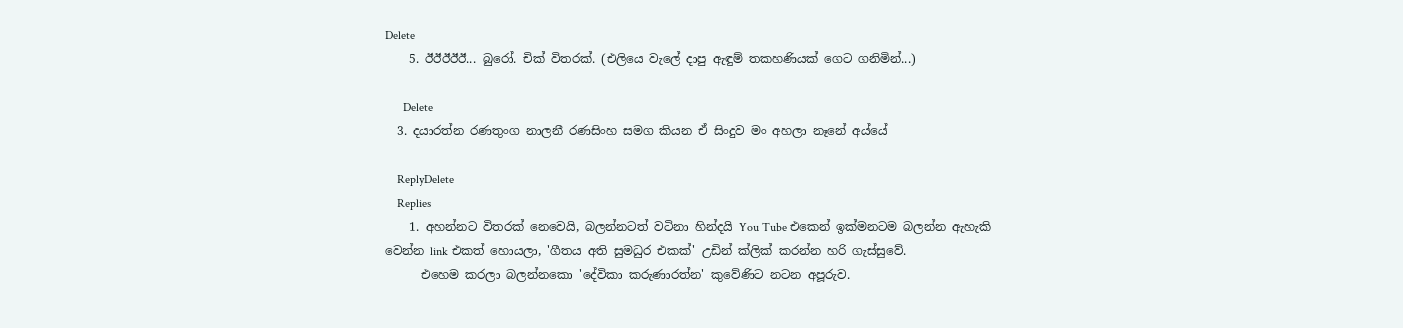Delete
    5. ඊඊඊඊඊ... බුරෝ. චික් විතරක්. (එලියෙ වැලේ දාපු ඇඳුම් තකහණියක් ගෙට ගනිමින්...)

      Delete
  3. දයාරත්න රණතුංග නාලනී රණසිංහ සමග කියන ඒ සිංදුව මං අහලා නෑනේ අය්යේ

    ReplyDelete
    Replies
    1. අහන්නට විතරක් නෙවෙයි, බලන්නටත් වටිනා හින්දයි You Tube එකෙන් ඉක්මනටම බලන්න ඇහැකි වෙන්න link එකත් හොයලා, 'ගීතය අති සුමධුර එකක්' උඩින් ක්ලික් කරන්න හරි ගැස්සුවේ.
      එහෙම කරලා බලන්නකො 'දේවිකා කරුණාරත්න' කුවේණිට නටන අපූරුව.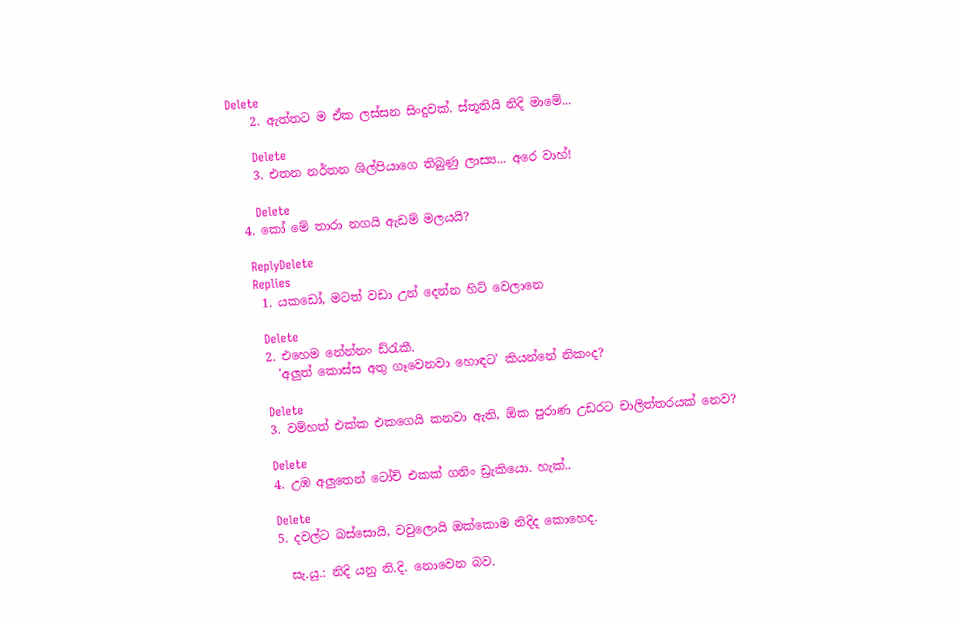Delete
    2. ඇත්තට ම ඒක ලස්සන සිංදුවක්. ස්තූතියි නිදි මාමේ...

      Delete
    3. එතන නර්තන ශිල්පියාගෙ තිබුණු ලාස්‍ය... අරෙ වාහ්!

      Delete
  4. කෝ මේ තාරා නගයි ඇඩම් මලයයි?

    ReplyDelete
    Replies
    1. යකඩෝ, මටත් වඩා උන් දෙන්න හිට් වෙලානෙ

      Delete
    2. එහෙම නේන්නං ඩ්රැකී.
      'අලුත් කොස්ස අතු ගෑවෙනවා හොඳට' කියන්නේ නිකංද?

      Delete
    3. වම්හත් එක්ක එකගෙයි කනවා ඇති, ඕක පුරාණ උඩරට චාලිත්තරයක් නෙව?

      Delete
    4. උඹ අලුතෙන් ටෝච් එකක් ගනිං ඩ්‍රැකියො. හැක්..

      Delete
    5. දවල්ට බස්සොයි, වවුලොයි ඔක්කොම නිදිද කොහෙද.

      සැ.යු.: නිදි යනු නි.දි. නොවෙන බව.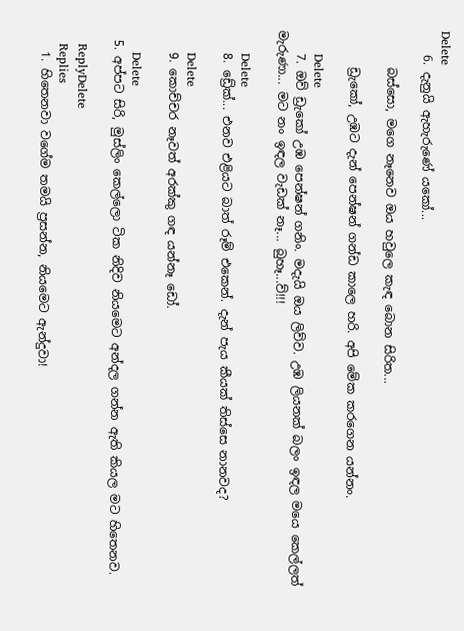Delete
    6. දැනුයි ඇහැරුණේ යකෝ...

      බස්සො, මගෙ නෑනෙව ඔය හවුලෙ කැඳ බොන සිරිත...

      ඩ්‍රැකෝ, උඹට දැන් පෙන්ෂන් ගන්ඩ කාලෙ හරි. අපි මේක කරගෙන යන්නං.

      Delete
    7. ඔව් ඩ්‍රැකෝ උඹ පෙන්ෂන් ගනිං. මදැයි ඔය ලිව්ව. උඹ ලියනක් බලං ඉඳල මයෙ කෙල්ලත් මැරුණා... මට නං ඉඳල වැඩක් නෑ... බුහෑ...ව්!!!

      Delete
    8. ඩ්‍රේක්... එනව එළියට බාත් රූම් එකෙන්. දැන් පැය කීයක් තිස්සෙ නානවද?

      Delete
    9. කොච්චර නෑවත් අරක්කු ගඳ යන්නෑ ඩෝ.

      Delete
  5. අප්පට සිරි, මුස්ලිං කෙල්ලො ටික නිදිව නියමෙට අන්දල ගන්න ඇති කියල මට හිතෙනව.

    ReplyDelete
    Replies
    1. හිතෙනවා වගේම තමයි ප්‍රසන්න, නියමෙට ඇන්දුවා!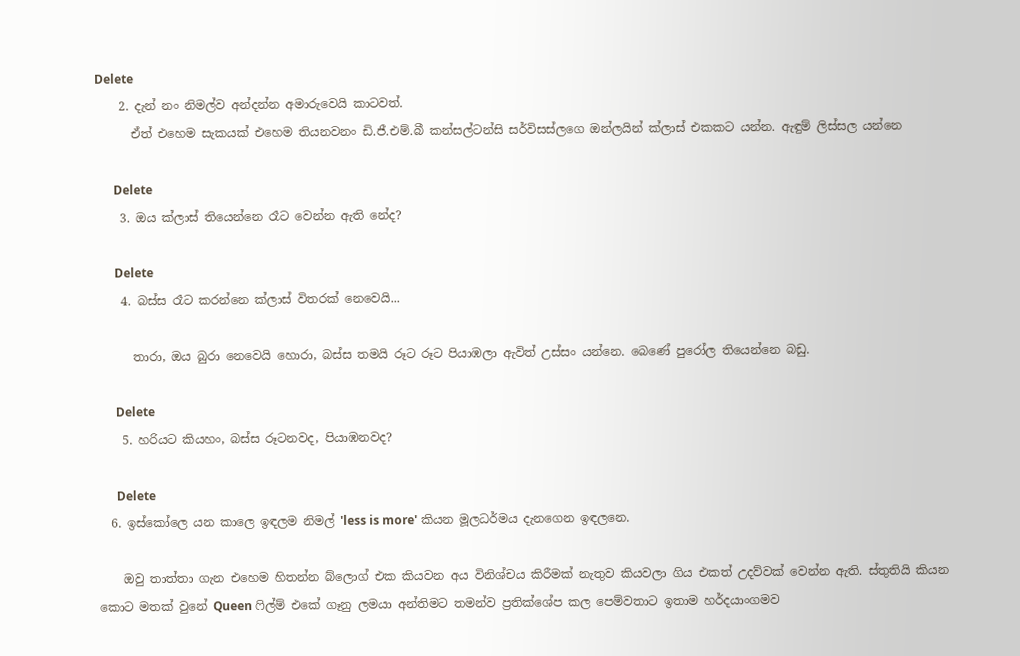Delete
    2. දැන් නං නිමල්ව අන්දන්න අමාරුවෙයි කාටවත්.
      ඒත් එහෙම සැකයක් එහෙම තියනවනං ඩි.ජී.එම්.බී කන්සල්ටන්සි සර්විසස්ලගෙ ඔන්ලයින් ක්ලාස් එකකට යන්න. ඇඳුම් ලිස්සල යන්නෙ

      Delete
    3. ඔය ක්ලාස් තියෙන්නෙ රෑට වෙන්න ඇති නේද?

      Delete
    4. බස්ස රෑට කරන්නෙ ක්ලාස් විතරක් නෙවෙයි...

      තාරා, ඔය බුරා නෙවෙයි හොරා, බස්ස තමයි රූට රූට පියාඹලා ඇවිත් උස්සං යන්නෙ. බෙණේ පුරෝල තියෙන්නෙ බඩු.

      Delete
    5. හරියට කියහං, බස්ස රූටනවද, පියාඹනවද?

      Delete
  6. ඉස්කෝලෙ යන කාලෙ ඉඳලම නිමල් 'less is more' කියන මූලධර්මය දැනගෙන ඉඳලනෙ.

    ඔවු තාත්තා ගැන එහෙම හිතන්න බ්ලොග් එක කියවන අය විනිශ්චය කිරීමක් නැතුව කියවලා ගිය එකත් උදව්වක් වෙන්න ඇති. ස්තුතියි කියන කොට මතක් වුනේ Queen ෆිල්ම් එකේ ගෑනු ලමයා අන්තිමට තමන්ව ප්‍රතික්ශේප කල පෙම්වතාට ඉතාම හර්දයාංගමව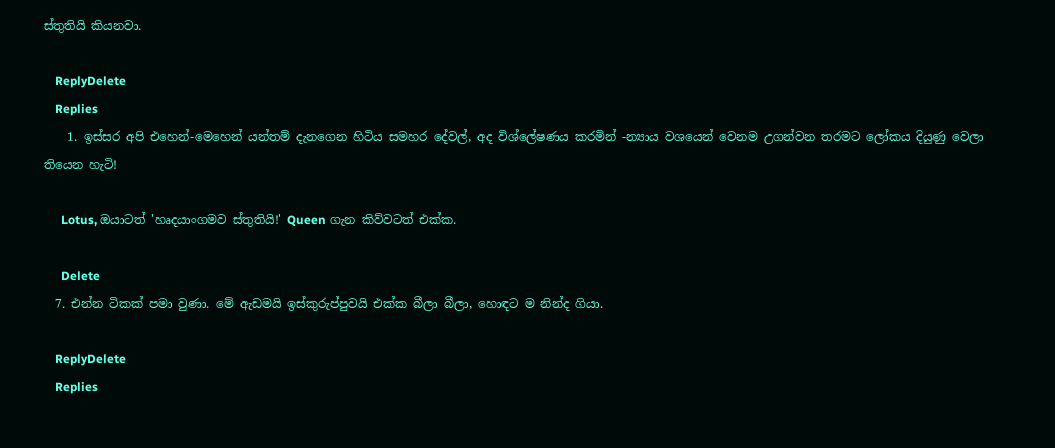ස්තුතියි කියනවා.

    ReplyDelete
    Replies
    1. ඉස්සර අපි එහෙන්-මෙහෙන් යන්තම් දැනගෙන හිටිය සමහර දේවල්, අද විශ්ලේෂණය කරමින් -න්‍යාය වශයෙන් වෙනම උගන්වන තරමට ලෝකය දියුණු වෙලා තියෙන හැටි!

      Lotus, ඔයාටත් 'හෘදයාංගමව ස්තුතියි!' Queen ගැන කිව්වටත් එක්ක.

      Delete
  7. එන්න ටිකක් පමා වුණා. මේ ඇඩමයි ඉස්කුරුප්පුවයි එක්ක බීලා බීලා, හොඳට ම නින්ද ගියා.

    ReplyDelete
    Replies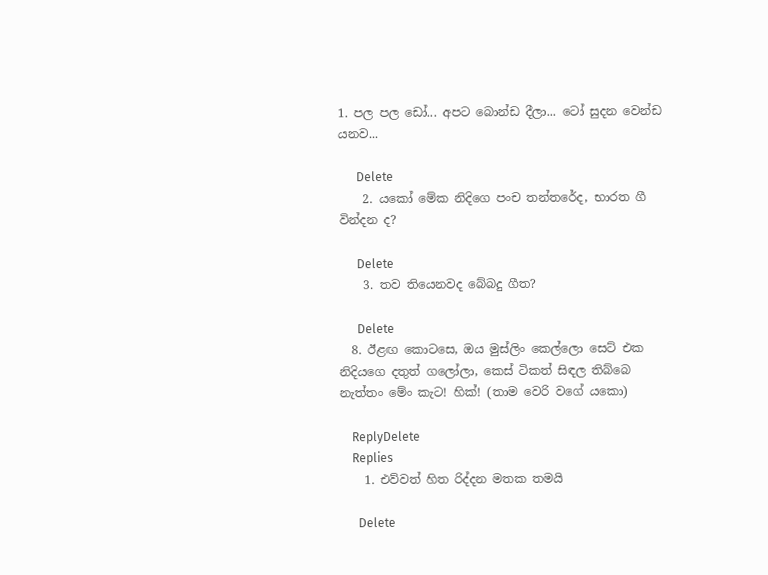1. පල පල ඩෝ... අපට බොන්ඩ දීලා... ටෝ සුදන වෙන්ඩ යනව...

      Delete
    2. යකෝ මේක නිදිගෙ පංච තන්තරේද, භාරත ගී වින්දන ද?

      Delete
    3. තව තියෙනවද බේබදු ගීත?

      Delete
  8. ඊළඟ කොටසෙ, ඔය මුස්ලිං කෙල්ලො සෙට් එක නිදියගෙ දතුත් ගලෝලා, කෙස් ටිකත් සිඳල තිබ්බෙ නැත්තං මේං කැට! හික්! (තාම වෙරි වගේ යකො)

    ReplyDelete
    Replies
    1. එව්වත් හිත රිද්දන මතක තමයි

      Delete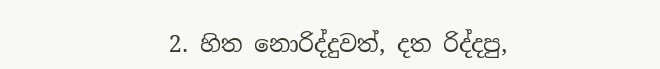2. හිත නොරිද්දුවත්, දත රිද්දපු,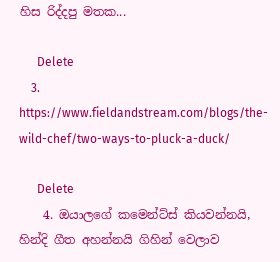හිස රිද්දපු මතක...

      Delete
    3. https://www.fieldandstream.com/blogs/the-wild-chef/two-ways-to-pluck-a-duck/

      Delete
    4. ඔයාලගේ කමෙන්ට්ස් කියවන්නයි, හින්දි ගීත අහන්නයි ගිහින් වෙලාව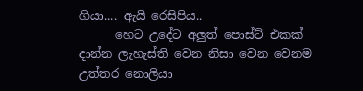ගියා.... ඇයි රෙසිපිය..
      හෙට උදේට අලුත් පොස්ට් එකක් දාන්න ලැහැස්ති වෙන නිසා වෙන වෙනම උත්තර නොලියා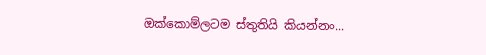ඔක්කොම්ලටම ස්තුතියි කියන්නං...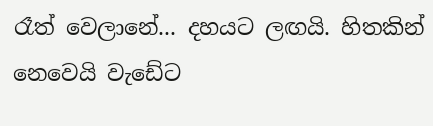රෑත් වෙලානේ... දහයට ලඟයි. හිතකින් නෙවෙයි වැඩේට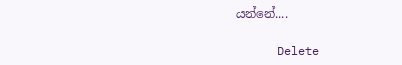යන්නේ....

      Delete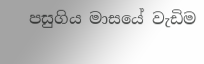පසුගිය මාසයේ වැඩිම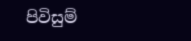පිවිසුම්